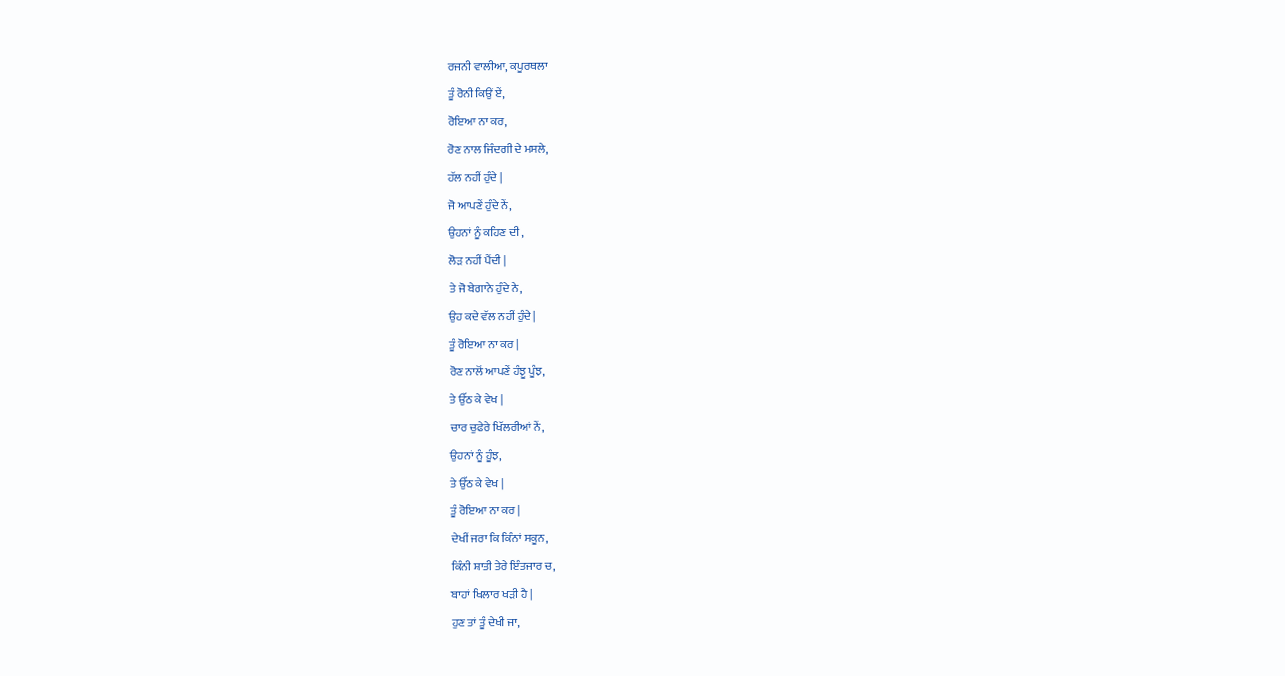ਰਜਨੀ ਵਾਲੀਆ, ਕਪੂਰਥਲਾ
ਤੂੰ ਰੋਨੀ ਕਿਉਂ ਏਂ,
ਰੋਇਆ ਨਾ ਕਰ,
ਰੋਣ ਨਾਲ ਜਿੰਦਗੀ ਦੇ ਮਸਲੇ,
ਹੱਲ ਨਹੀਂ ਹੁੰਦੇ |
ਜੋ ਆਪਣੇਂ ਹੁੰਦੇ ਨੇਂ,
ਉਹਨਾਂ ਨੂੰ ਕਹਿਣ ਦੀ ,
ਲੋੜ ਨਹੀਂ ਪੈਂਦੀ |
ਤੇ ਜੋ ਬੇਗਾਨੇ ਹੁੰਦੇ ਨੇ,
ਉਹ ਕਦੇ ਵੱਲ ਨਹੀਂ ਹੁੰਦੇ |
ਤੂੰ ਰੋਇਆ ਨਾ ਕਰ |
ਰੋਣ ਨਾਲੋਂ ਆਪਣੇਂ ਹੰਝੂ ਪੂੰਝ,
ਤੇ ਉੱਠ ਕੇ ਵੇਖ |
ਚਾਰ ਚੁਫੇਰੇ ਖਿੱਲਰੀਆਂ ਨੇਂ,
ਉਹਨਾਂ ਨੂੰ ਹੂੰਝ,
ਤੇ ਉੱਠ ਕੇ ਵੇਖ |
ਤੂੰ ਰੋਇਆ ਨਾ ਕਰ |
ਦੇਖੀਂ ਜਰਾ ਕਿ ਕਿੰਨਾਂ ਸਕੂਨ,
ਕਿੰਨੀ ਸ਼ਾਤੀ ਤੇਰੇ ਇੰਤਜਾਰ ਚ,
ਬਾਹਾਂ ਖਿਲਾਰ ਖੜੀ ਹੈ |
ਹੁਣ ਤਾਂ ਤੂੰ ਦੇਖੀ ਜਾ,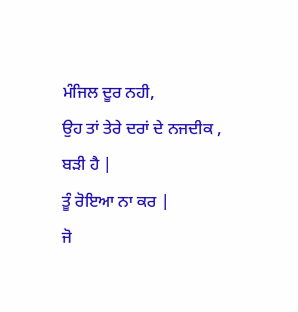ਮੰਜਿਲ ਦੂਰ ਨਹੀ,
ਉਹ ਤਾਂ ਤੇਰੇ ਦਰਾਂ ਦੇ ਨਜਦੀਕ ,
ਬੜੀ ਹੈ |
ਤੂੰ ਰੋਇਆ ਨਾ ਕਰ |
ਜੋ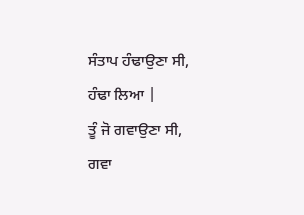ਸੰਤਾਪ ਹੰਢਾਉਣਾ ਸੀ,
ਹੰਢਾ ਲਿਆ |
ਤੂੰ ਜੋ ਗਵਾਉਣਾ ਸੀ,
ਗਵਾ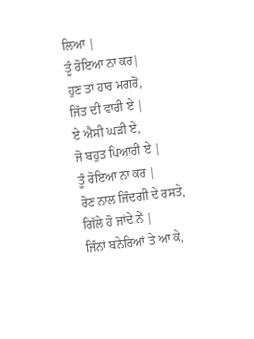ਲਿਆ |
ਤੂੰ ਰੋਇਆ ਨਾ ਕਰ|
ਹੁਣ ਤਾਂ ਹਾਰ ਮਗਰੋਂ,
ਜਿੱਤ ਦੀ ਵਾਰੀ ਏ |
ਏ ਐਸੀ ਘੜੀ ਏ,
ਜੋ ਬਹੁਤ ਪਿਆਰੀ ਏ |
ਤੂੰ ਰੋਇਆ ਨਾ ਕਰ |
ਰੋਣ ਨਾਲ ਜਿੰਦਗੀ ਦੇ ਰਸਤੇ,
ਗਿੱਲੇ ਹੋ ਜਾਂਦੇ ਨੇਂ |
ਜਿੰਨਾਂ ਬਨੇਰਿਆਂ ਤੇ ਆ ਕੇ,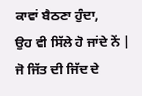ਕਾਵਾਂ ਬੈਠਣਾ ਹੁੰਦਾ,
ਉਹ ਵੀ ਸਿੱਲੇ ਹੋ ਜਾਂਦੇ ਨੇਂ |
ਜੋ ਜਿੱਤ ਦੀ ਜਿੱਦ ਦੇ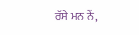ਰੱਸੇ ਮਨ ਨੇਂ,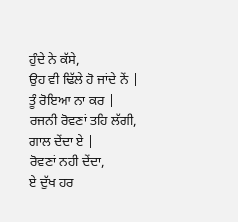ਹੁੰਦੇ ਨੇ ਕੱਸੇ,
ਉਹ ਵੀ ਢਿੱਲੇ ਹੋ ਜਾਂਦੇ ਨੇਂ |
ਤੂੰ ਰੋਇਆ ਨਾ ਕਰ |
ਰਜਨੀ ਰੋਵਣਾਂ ਤਹਿ ਲੱਗੀ,
ਗਾਲ ਦੇਂਦਾ ਏ |
ਰੋਵਣਾਂ ਨਹੀ ਦੇਂਦਾ,
ਏ ਦੁੱਖ ਹਰ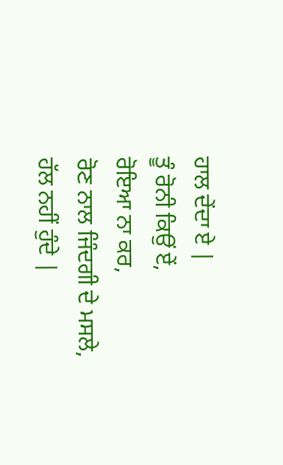ਹਾਲ ਦੇਂਦਾ ਏ |
ਤੂੰ ਰੋਨੀ ਕਿਉਂ ਏਂ,
ਰੋਇਆ ਨਾ ਕਰ,
ਰੋਣ ਨਾਲ ਜਿੰਦਗੀ ਦੇ ਮਸਲੇ,
ਹੱਲ ਨਹੀਂ ਹੁੰਦੇ |